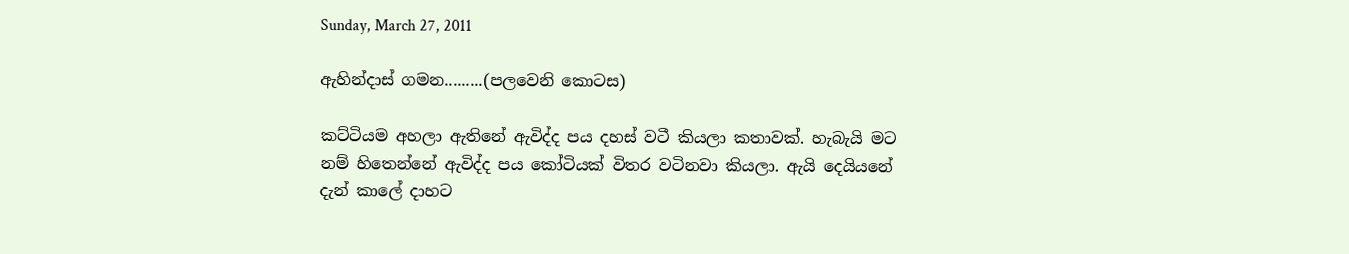Sunday, March 27, 2011

ඇහින්දාස් ගමන.........(පලවෙනි කොටස)

කට්ටියම අහලා ඇතිනේ ඇවිද්ද පය දහස් වටී කියලා කතාවක්. හැබැයි මට නම් හිතෙන්නේ ඇවිද්ද පය කෝටියක් විතර වටිනවා කියලා. ඇයි දෙයියනේ දැන් කාලේ දාහට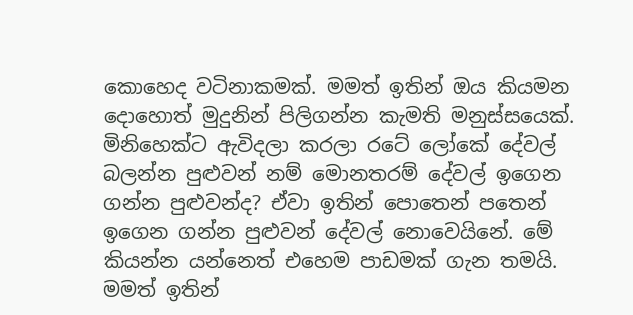කොහෙද වටිනාකමක්. මමත් ඉතින් ඔය කියමන දොහොත් මුදුනින් පිලිගන්න කැමති මනුස්සයෙක්. මිනිහෙක්ට ඇවිදලා කරලා රටේ ලෝකේ දේවල් බලන්න පුළුවන් නම් මොනතරම් දේවල් ඉගෙන ගන්න පුළුවන්ද? ඒවා ඉතින් පොතෙන් පතෙන් ඉගෙන ගන්න පුළුවන් දේවල් නොවෙයිනේ. මේ කියන්න යන්නෙත් එහෙම පාඩමක් ගැන තමයි. මමත් ඉතින්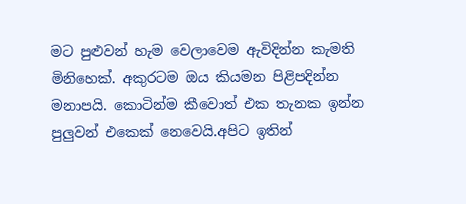මට පුළුවන් හැම වෙලාවෙම ඇවිදින්න කැමති මිනිහෙක්. අකුරටම ඔය කියමන පිළිපදින්න මනාපයි. කොටින්ම කීවොත් එක තැනක ඉන්න පුලුවන් එකෙක් නෙවෙයි.අපිට ඉතින්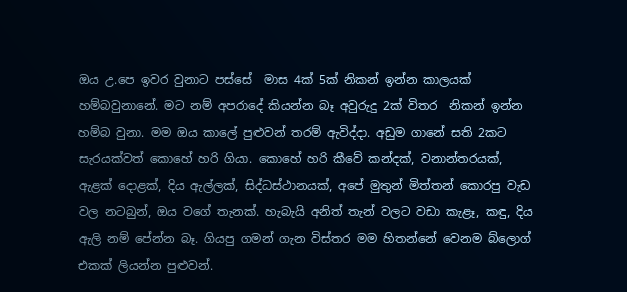ඔය උ.පෙ ඉවර වුනාට පස්සේ  මාස 4ක් 5ක් නිකන් ඉන්න කාලයක් හම්බවුනානේ. මට නම් අපරාදේ කියන්න බෑ අවුරුදු 2ක් විතර  නිකන් ඉන්න හම්බ වුනා. මම ඔය කාලේ පුළුවන් තරම් ඇවිද්දා. අඩුම ගානේ සති 2කට සැරයක්වත් කොහේ හරි ගියා. කොහේ හරි කීවේ කන්දක්, වනාන්තරයක්, ඇළක් දොළක්, දිය ඇල්ලක්, සිද්ධස්ථානයක්, අපේ මුතුන් මිත්තන් කොරපු වැඩ වල නටබුන්, ඔය වගේ තැනක්. හැබැයි අනිත් තැන් වලට වඩා කැළෑ, කඳු, දිය ඇලි නම් පේන්න බෑ. ගියපු ගමන් ගැන විස්තර මම හිතන්නේ වෙනම බ්ලොග් එකක් ලියන්න පුළුවන්.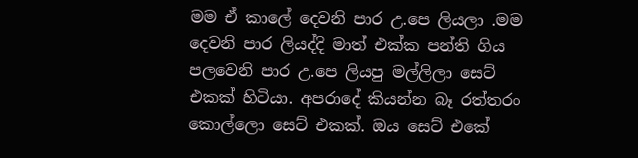මම ඒ කාලේ දෙවනි පාර උ.පෙ ලියලා .මම දෙවනි පාර ලියද්දි මාත් එක්ක පන්ති ගිය පලවෙනි පාර උ.පෙ ලියපු මල්ලිලා සෙට් එකක් හිටියා. අපරාදේ කියන්න බෑ රත්තරං කොල්ලො සෙට් එකක්. ඔය සෙට් එකේ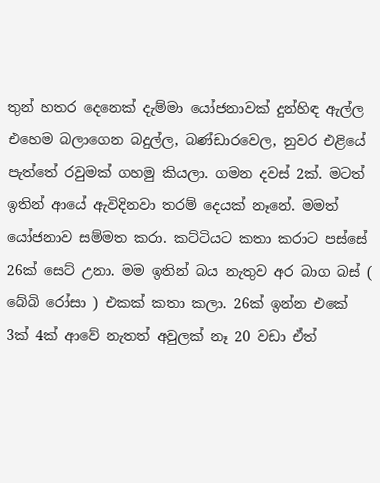තුන් හතර දෙනෙක් දැම්මා යෝජනාවක් දුන්හිඳ ඇල්ල එහෙම බලාගෙන බදුල්ල, බණ්ඩාරවෙල, නුවර එළියේ පැත්තේ රවුමක් ගහමු කියලා. ගමන දවස් 2ක්. මටත් ඉතින් ආයේ ඇවිදිනවා තරම් දෙයක් නෑනේ. මමත් යෝජනාව සම්මත කරා. කට්ටියට කතා කරාට පස්සේ 26ක් සෙට් උනා. මම ඉතින් බය නැතුව අර බාග බස් ( බේබි රෝසා ) එකක් කතා කලා. 26ක් ඉන්න එකේ 3ක් 4ක් ආවේ නැතත් අවුලක් නෑ 20 වඩා ඒත්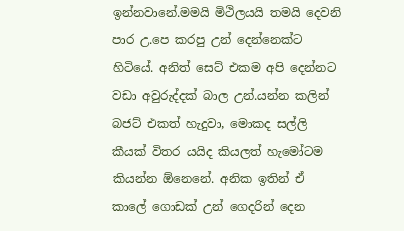ඉන්නවානේ.මමයි මිථිලයයි තමයි දෙවනි පාර උ.පෙ කරපු උන් දෙන්නෙක්ට හිටියේ. අනිත් සෙට් එකම අපි දෙන්නට වඩා අවුරුද්දක් බාල උන්.යන්න කලින් බජට් එකත් හැදුවා, මොකද සල්ලි කීයක් විතර යයිද කියලත් හැමෝටම කියන්න ඕනෙනේ. අනික ඉතින් ඒ කාලේ ගොඩක් උන් ගෙදරින් දෙන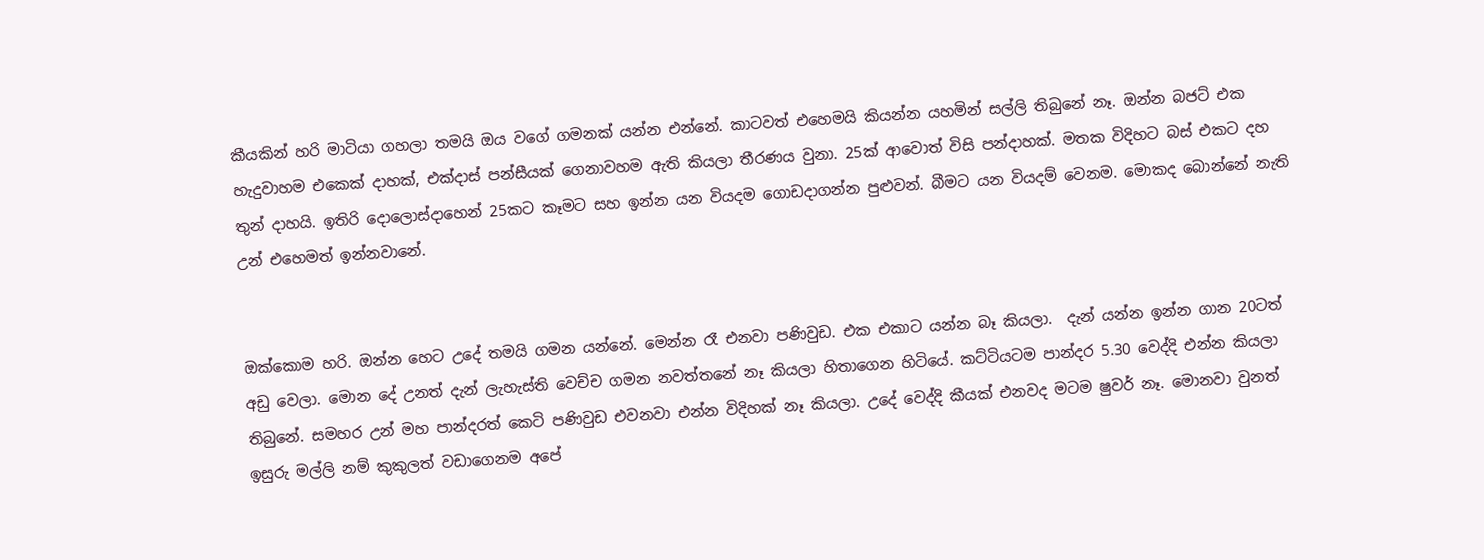කීයකින් හරි මාටියා ගහලා තමයි ඔය වගේ ගමනක් යන්න එන්නේ. කාටවත් එහෙමයි කියන්න යහමින් සල්ලි තිබුනේ නෑ. ඔන්න බජට් එක හැදුවාහම එකෙක් දාහක්, එක්දාස් පන්සීයක් ගෙනාවහම ඇති කියලා තීරණය වුනා. 25ක් ආවොත් විසි පන්දාහක්. මතක විදිහට බස් එකට දහ තුන් දාහයි. ඉතිරි දොලොස්දාහෙන් 25කට කෑමට සහ ඉන්න යන වියදම ගොඩදාගන්න පුළුවන්. බීමට යන වියදම් වෙනම. මොකද බොන්නේ නැති උන් එහෙමත් ඉන්නවානේ.


ඔක්කොම හරි. ඔන්න හෙට උදේ තමයි ගමන යන්නේ. මෙන්න රෑ එනවා පණිවුඩ. එක එකාට යන්න බෑ කියලා.  දැන් යන්න ඉන්න ගාන 20ටත් අඩු වෙලා. මොන දේ උනත් දැන් ලැහැස්ති වෙච්ච ගමන නවත්තනේ නෑ කියලා හිතාගෙන හිටියේ. කට්ටියටම පාන්දර 5.30 වෙද්දි එන්න කියලා තිබුනේ. සමහර උන් මහ පාන්දරත් කෙටි පණිවුඩ එවනවා එන්න විදිහක් නෑ කියලා. උදේ වෙද්දි කීයක් එනවද මටම ෂුවර් නෑ. මොනවා වුනත් ඉසුරු මල්ලි නම් කුකුලත් වඩාගෙනම අපේ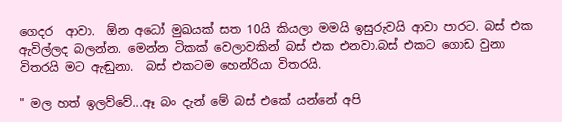ගෙදර  ආවා.  ඕන අධෝ මුඛයක් සත 10යි කියලා මමයි ඉසුරුවයි ආවා පාරට. බස් එක ඇවිල්ලද බලන්න. මෙන්න ටිකක් වෙලාවකින් බස් එක එනවා.බස් එකට ගොඩ වුනා විතරයි මට ඇඬුනා.  බස් එකටම හෙන්රියා විතරයි.

" මල හත් ඉලව්වේ...ඈ බං දැන් මේ බස් එකේ යන්නේ අපි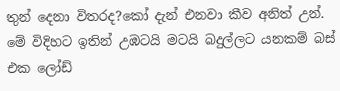තුන් දෙනා විතරද?කෝ දැන් එනවා කීව අනිත් උන්. මේ විදිහට ඉතින් උඹටයි මටයි බදුල්ලට යනකම් බස් එක ලෝඩ්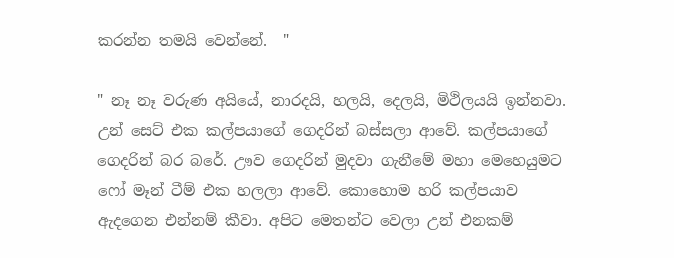කරන්න තමයි වෙන්නේ.  "

" නෑ නෑ වරුණ අයියේ, නාරදයි, හලයි, දෙලයි, මිථිලයයි ඉන්නවා. උන් සෙට් එක කල්පයාගේ ගෙදරින් බස්සලා ආවේ. කල්පයාගේ ගෙදරින් බර බරේ. ඌව ගෙදරින් මුදවා ගැනීමේ මහා මෙහෙයුමට ෆෝ මෑන් ටීම් එක හලලා ආවේ. කොහොම හරි කල්පයාව ඇදගෙන එන්නම් කීවා. අපිට මෙතන්ට වෙලා උන් එනකම්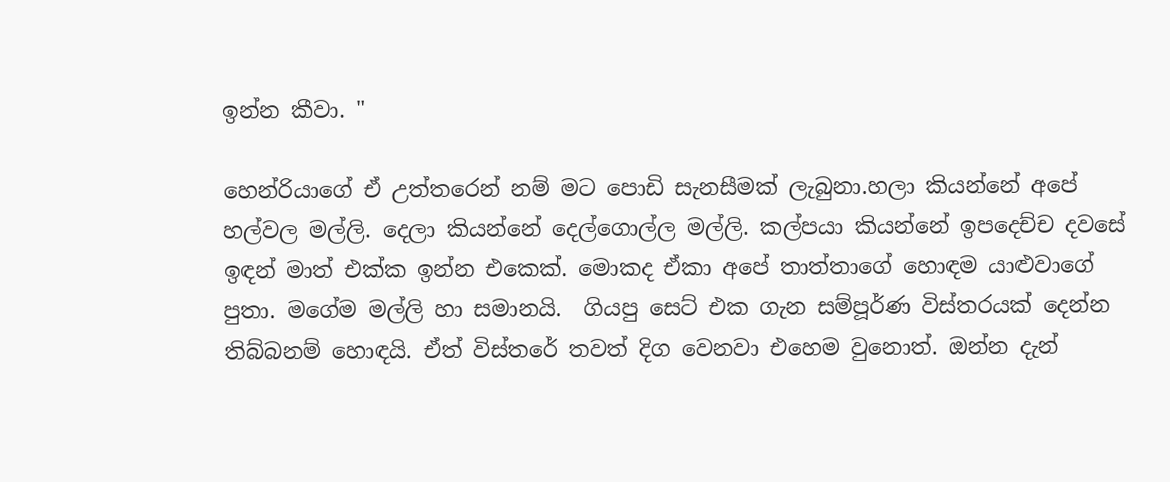ඉන්න කීවා. "

හෙන්රියාගේ ඒ උත්තරෙන් නම් මට පොඩි සැනසීමක් ලැබුනා.හලා කියන්නේ අපේ හල්වල මල්ලි. දෙලා කියන්නේ දෙල්ගොල්ල මල්ලි. කල්පයා කියන්නේ ඉපදෙච්ච දවසේ ඉඳන් මාත් එක්ක ඉන්න එකෙක්. මොකද ඒකා අපේ තාත්තාගේ හොඳම යාළුවාගේ පුතා. මගේම මල්ලි හා සමානයි.  ගියපු සෙට් එක ගැන සම්පූර්ණ විස්තරයක් දෙන්න තිබ්බනම් හොඳයි. ඒත් විස්තරේ තවත් දිග වෙනවා එහෙම වුනොත්. ඔන්න දැන්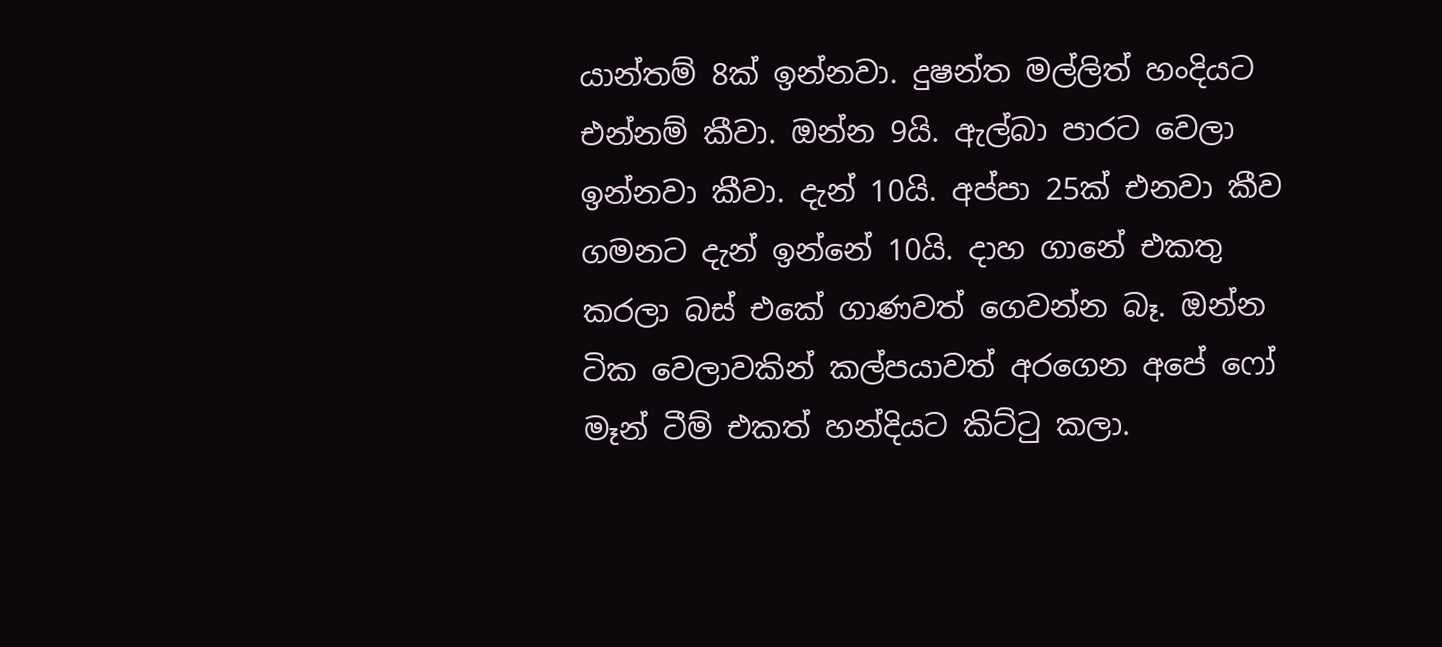යාන්තම් 8ක් ඉන්නවා. දුෂන්ත මල්ලිත් හංදියට එන්නම් කීවා. ඔන්න 9යි. ඇල්බා පාරට වෙලා ඉන්නවා කීවා. දැන් 10යි. අප්පා 25ක් එනවා කීව ගමනට දැන් ඉන්නේ 10යි. දාහ ගානේ එකතු කරලා බස් එකේ ගාණවත් ගෙවන්න බෑ. ඔන්න ටික වෙලාවකින් කල්පයාවත් අරගෙන අපේ ෆෝ මෑන් ටීම් එකත් හන්දියට කිට්ටු කලා.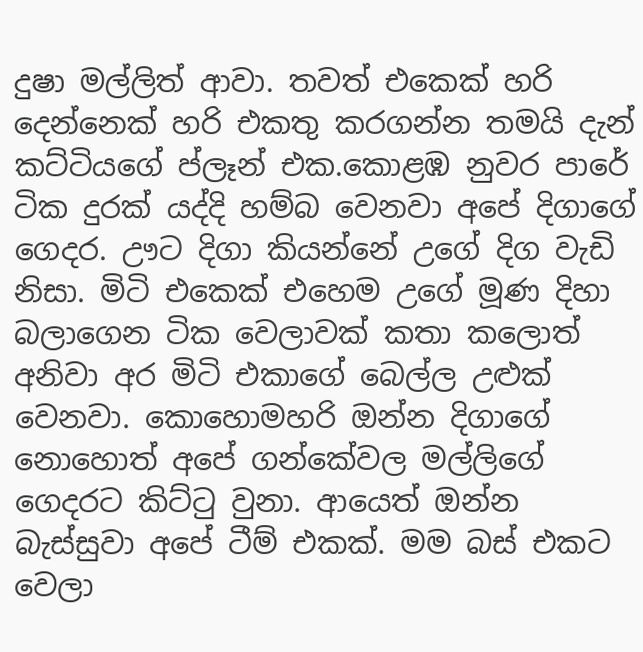දුෂා මල්ලිත් ආවා. තවත් එකෙක් හරි දෙන්නෙක් හරි එකතු කරගන්න තමයි දැන් කට්ටියගේ ප්ලෑන් එක.කොළඹ නුවර පාරේ ටික දුරක් යද්දි හම්බ වෙනවා අපේ දිගාගේ ගෙදර. ඌට දිගා කියන්නේ උගේ දිග වැඩි නිසා. මිටි එකෙක් එහෙම උගේ මූණ දිහා බලාගෙන ටික වෙලාවක් කතා කලොත් අනිවා අර මිටි එකාගේ බෙල්ල උළුක් වෙනවා. කොහොමහරි ඔන්න දිගාගේ නොහොත් අපේ ගන්කේවල මල්ලිගේ ගෙදරට කිට්ටු වුනා. ආයෙත් ඔන්න බැස්සුවා අපේ ටීම් එකක්. මම බස් එකට වෙලා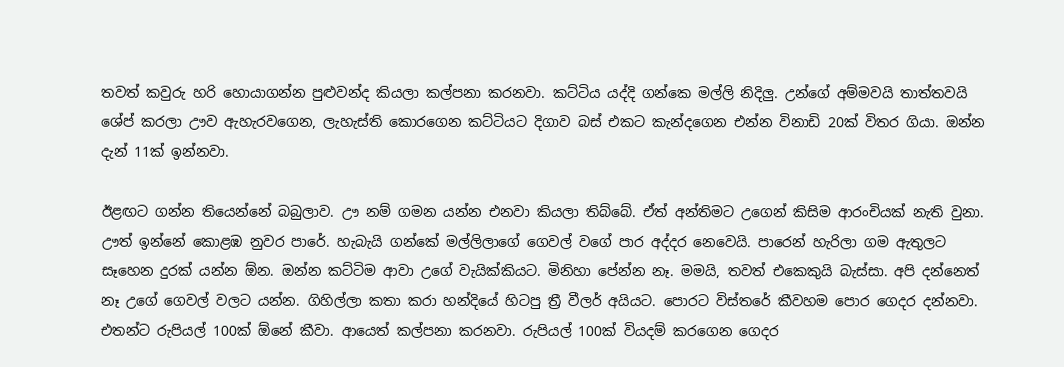තවත් කවුරු හරි හොයාගන්න පුළුවන්ද කියලා කල්පනා කරනවා. කට්ටිය යද්දි ගන්කෙ මල්ලි නිදිලු. උන්ගේ අම්මවයි තාත්තවයි ශේප් කරලා ඌව ඇහැරවගෙන, ලැහැස්ති කොරගෙන කට්ටියට දිගාව බස් එකට කැන්දගෙන එන්න විනාඩි 20ක් විතර ගියා. ඔන්න දැන් 11ක් ඉන්නවා.

ඊළඟට ගන්න තියෙන්නේ බබුලාව. ඌ නම් ගමන යන්න එනවා කියලා තිබ්බේ. ඒත් අන්තිමට උගෙන් කිසිම ආරංචියක් නැති වුනා.  ඌත් ඉන්නේ කොළඹ නුවර පාරේ. හැබැයි ගන්කේ මල්ලිලාගේ ගෙවල් වගේ පාර අද්දර නෙවෙයි. පාරෙන් හැරිලා ගම ඇතුලට සෑහෙන දුරක් යන්න ඕන. ඔන්න කට්ටිම ආවා උගේ වැයික්කියට. මිනිහා පේන්න නෑ. මමයි, තවත් එකෙකුයි බැස්සා. අපි දන්නෙත් නෑ උගේ ගෙවල් වලට යන්න. ගිහිල්ලා කතා කරා හන්දියේ හිටපු ත්‍රී වීලර් අයියට. පොරට විස්තරේ කීවහම පොර ගෙදර දන්නවා. එතන්ට රුපියල් 100ක් ඕනේ කීවා. ආයෙත් කල්පනා කරනවා. රුපියල් 100ක් වියදම් කරගෙන ගෙදර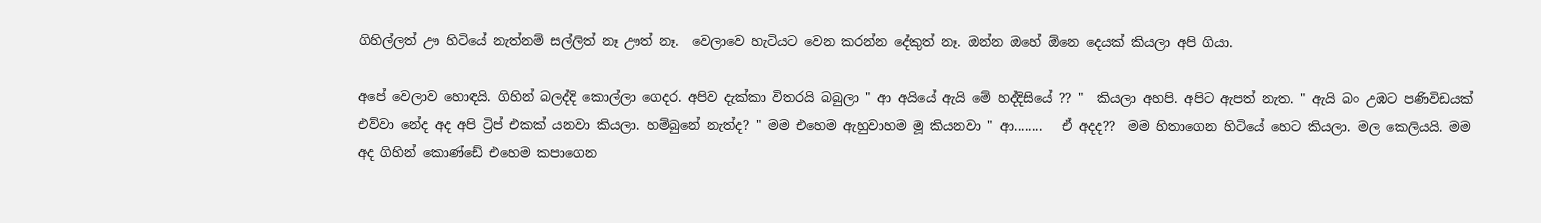ගිහිල්ලත් ඌ හිටියේ නැත්නම් සල්ලිත් නෑ ඌත් නෑ.  වෙලාවෙ හැටියට වෙන කරන්න දේකුත් නෑ. ඔන්න ඔහේ ඕනෙ දෙයක් කියලා අපි ගියා.

අපේ වෙලාව හොඳයි. ගිහින් බලද්දි කොල්ලා ගෙදර. අපිව දැක්කා විතරයි බබුලා " ආ අයියේ ඇයි මේ හද්දිසියේ ?? "  කියලා අහපි. අපිට ඇපත් නැත. " ඇයි බං උඹට පණිවිඩයක් එව්වා නේද අද අපි ට්‍රිප් එකක් යනවා කියලා. හම්බුනේ නැත්ද? " මම එහෙම ඇහුවාහම මූ කියනවා " ආ........   ඒ අදද??  මම හිතාගෙන හිටියේ හෙට කියලා. මල කෙලියයි. මම අද ගිහින් කොණ්ඩේ එහෙම කපාගෙන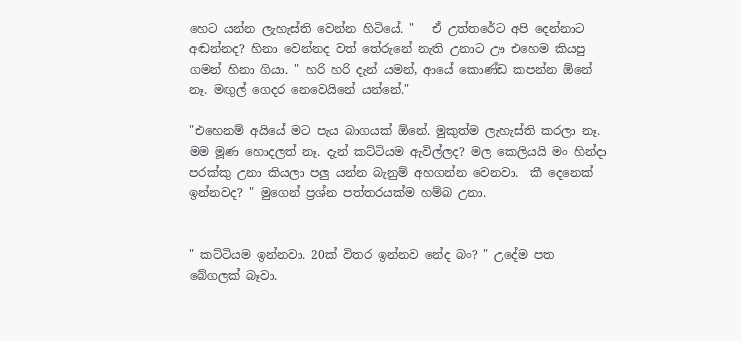හෙට යන්න ලැහැස්ති වෙන්න හිටියේ. "   ඒ උත්තරේට අපි දෙන්නාට අඬන්නද? හිනා වෙන්නද වත් තේරුනේ නැති උනාට ඌ එහෙම කියපු ගමන් හිනා ගියා. " හරි හරි දැන් යමන්, ආයේ කොණ්ඩ කපන්න ඕනේ නෑ. මඟුල් ගෙදර නෙවෙයිනේ යන්නේ."

"එහෙනම් අයියේ මට පැය බාගයක් ඕනේ. මුකුත්ම ලැහැස්ති කරලා නෑ. මම මූණ හොදලත් නෑ. දැන් කට්ටියම ඇවිල්ලද? මල කෙලියයි මං හින්දා පරක්කු උනා කියලා පලු යන්න බැනුම් අහගන්න වෙනවා.  කී දෙනෙක් ඉන්නවද? " මුගෙන් ප්‍රශ්න පත්තරයක්ම හම්බ උනා.


" කට්ටියම ඉන්නවා. 20ක් විතර ඉන්නව නේද බං? " උදේම පත බේගලක් බෑවා.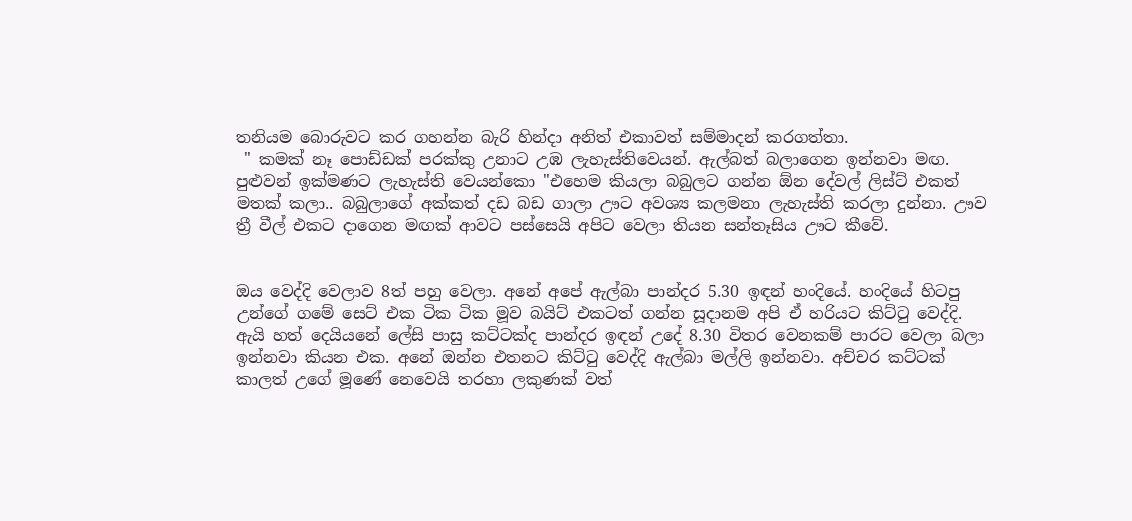තනියම බොරුවට කර ගහන්න බැරි හින්දා අනිත් එකාවත් සම්මාදන් කරගත්තා.
 " කමක් නෑ පොඩ්ඩක් පරක්කු උනාට උඹ ලැහැස්තිවෙයන්. ඇල්බත් බලාගෙන ඉන්නවා මඟ. පුළුවන් ඉක්මණට ලැහැස්ති වෙයන්කො "එහෙම කියලා බබුලට ගන්න ඕන දේවල් ලිස්ට් එකත් මතක් කලා.. බබුලාගේ අක්කත් දඩ බඩ ගාලා ඌට අවශ්‍ය කලමනා ලැහැස්ති කරලා දුන්නා. ඌව ත්‍රී වීල් එකට දාගෙන මඟක් ආවට පස්සෙයි අපිට වෙලා තියන සන්තෑසිය ඌට කීවේ.


ඔය වෙද්දි වෙලාව 8ත් පහු වෙලා. අනේ අපේ ඇල්බා පාන්දර 5.30 ඉඳන් හංදියේ. හංදියේ හිටපු උන්ගේ ගමේ සෙට් එක ටික ටික මූව බයිට් එකටත් ගන්න සූදානම අපි ඒ හරියට කිට්ටු වෙද්දි.  ඇයි හත් දෙයියනේ ලේසි පාසු කට්ටක්ද පාන්දර ඉඳන් උදේ 8.30 විතර වෙනකම් පාරට වෙලා බලා ඉන්නවා කියන එක. අනේ ඔන්න එතනට කිට්ටු වෙද්දි ඇල්බා මල්ලි ඉන්නවා. අච්චර කට්ටක් කාලත් උගේ මූණේ නෙවෙයි තරහා ලකුණක් වත්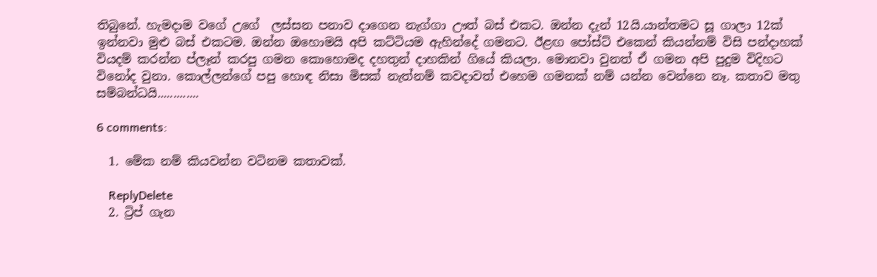තිබුනේ. හැමදාම වගේ උගේ  ලස්සන පනාව දාගෙන නැග්ගා ඌත් බස් එකට. ඔන්න දැන් 12යි.යාන්තමට සූ ගාලා 12ක් ඉන්නවා මුළු බස් එකටම. ඔන්න ඔහොමයි අපි කට්ටියම ඇහින්දේ ගමනට. ඊළඟ පෝස්ට් එකෙන් කියන්නම් විසි පන්දාහක් වියදම් කරන්න ප්ලෑන් කරපු ගමන කොහොමද දහතුන් දාහකින් ගියේ කියලා. මොනවා වුනත් ඒ ගමන අපි පුදුම විදිහට විනෝද වුනා. කොල්ලන්ගේ පපු හොඳ නිසා මිසක් නැත්නම් කවදාවත් එහෙම ගමනක් නම් යන්න වෙන්නෙ නෑ. කතාව මතු සම්බන්ධයි.............

6 comments:

  1. මේක නම් කියවන්න වටිනම කතාවක්.

    ReplyDelete
  2. ට්‍රිප් ගැන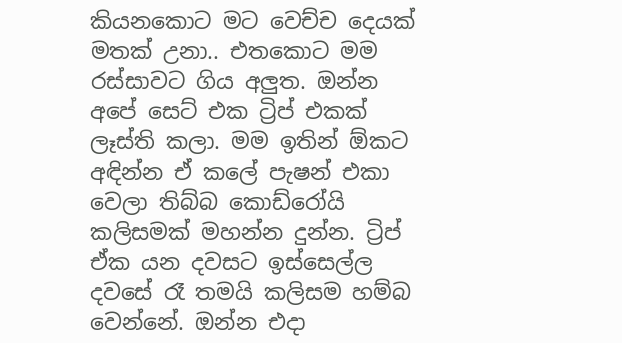කියනකොට මට වෙච්ච දෙයක් මතක් උනා.. එතකොට මම රස්සාවට ගිය අලුත. ඔන්න අපේ සෙට් එක ට්‍රිප් එකක් ලෑස්ති කලා. මම ඉතින් ඕකට අඳින්න ඒ කලේ පැෂන් එකා වෙලා තිබ්බ කොඩ්රෝයි කලිසමක් මහන්න දුන්න. ට්‍රිප් ඒක යන දවසට ඉස්සෙල්ල දවසේ රෑ තමයි කලිසම හම්බ වෙන්නේ. ඔන්න එදා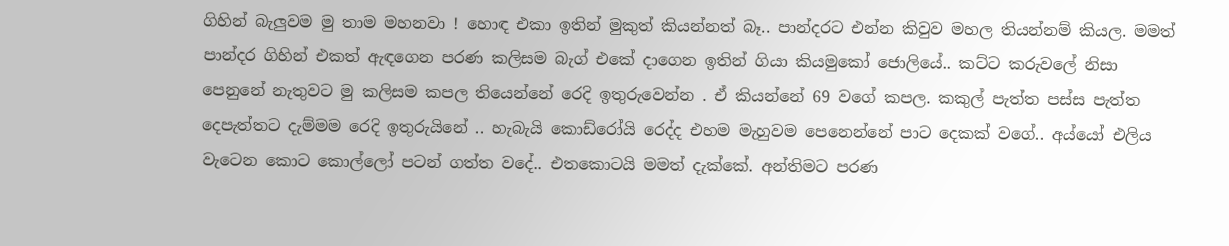ගිහින් බැලුවම මු තාම මහනවා ! හොඳ එකා ඉතින් මුකුත් කියන්නත් බෑ.. පාන්දරට එන්න කිවුව මහල තියන්නම් කියල. මමත් පාන්දර ගිහින් එකත් ඇඳගෙන පරණ කලිසම බැග් එකේ දාගෙන ඉතින් ගියා කියමුකෝ ජොලියේ.. කට්ට කරුවලේ නිසා පෙනුනේ නැතුවට මු කලිසම කපල තියෙන්නේ රෙදි ඉතුරුවෙන්න . ඒ කියන්නේ 69 වගේ කපල. කකුල් පැත්ත පස්ස පැත්ත දෙපැත්තට දැම්මම රෙදි ඉතුරුයිනේ .. හැබැයි කොඩ්රෝයි රෙද්ද එහම මැහුවම පෙනෙන්නේ පාට දෙකක් ව‍ගේ.. අය්යෝ එලිය වැටෙන කොට කොල්ලෝ පටන් ගත්ත වදේ.. එතකොටයි මමත් දැක්කේ. අන්තිමට පරණ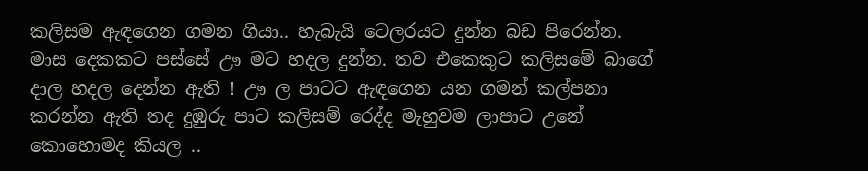කලිසම ඇඳගෙන ගමන ගියා.. හැබැයි ටෙලරයට දුන්න බඩ පිරෙන්න. මාස දෙකකට පස්සේ ඌ මට හදල දුන්න. තව එකෙකුට කලිසමේ බාගේ දාල හදල දෙන්න ඇති ! ඌ ල පාටට ඇඳගෙන යන ගමන් කල්පනා කරන්න ඇති තද දුඹුරු පාට කලිසම් රෙද්ද මැහුවම ලාපාට උනේ කොහොමද කියල ..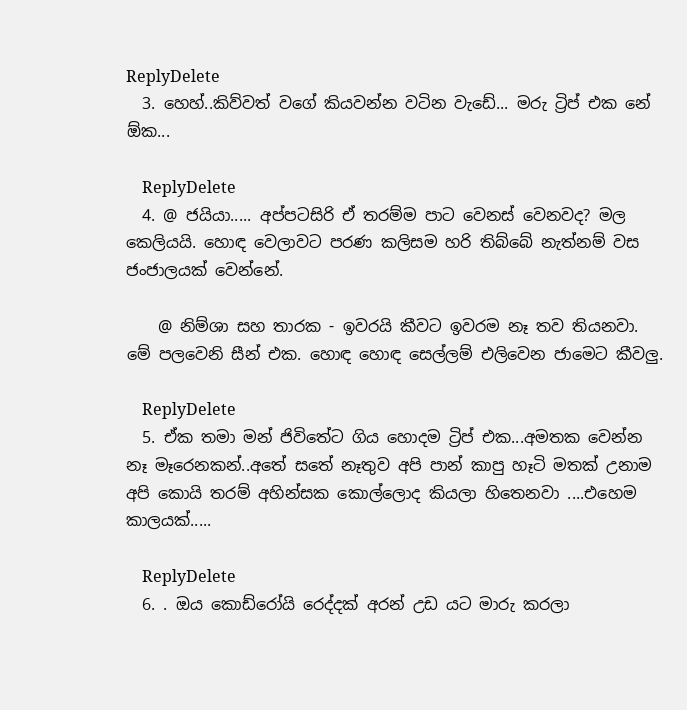ReplyDelete
  3. හෙහ්..කිව්වත් වගේ කියවන්න වටින වැඩේ... මරු ට්‍රිප් එක නේ ඕක...

    ReplyDelete
  4. @ ජයියා..... අප්පටසිරි ඒ තරම්ම පාට වෙනස් වෙනවද? මල කෙලියයි. හොඳ වෙලාවට පරණ කලිසම හරි තිබ්බේ නැත්නම් වස ජංජාලයක් වෙන්නේ.

    @ නිම්ශා සහ තාරක - ඉවරයි කීවට ඉවරම නෑ තව තියනවා. මේ පලවෙනි සීන් එක. හොඳ හොඳ සෙල්ලම් එලිවෙන ජාමෙට කීවලු.

    ReplyDelete
  5. ඒක තමා මන් ජිවිතේට ගිය හොදම ට්‍රිප් එක...අමතක වෙන්න නෑ මෑරෙනකන්..අතේ සතේ නෑතුව අපි පාන් කාපු හෑටි මතක් උනාම අපි කොයි තරම් අහින්සක කොල්ලොද කියලා හිතෙනවා ....එහෙම කාලයක්.....

    ReplyDelete
  6. . ඔය කොඩ්රෝයි රෙද්දක් අරන් උඩ යට මාරු කරලා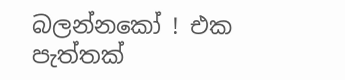බලන්නකෝ ! එක පැත්තක්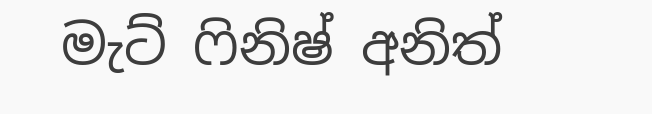මැට් ෆිනිෂ් අනිත්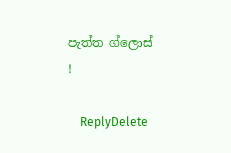පැත්ත ග්ලොස් !

    ReplyDelete